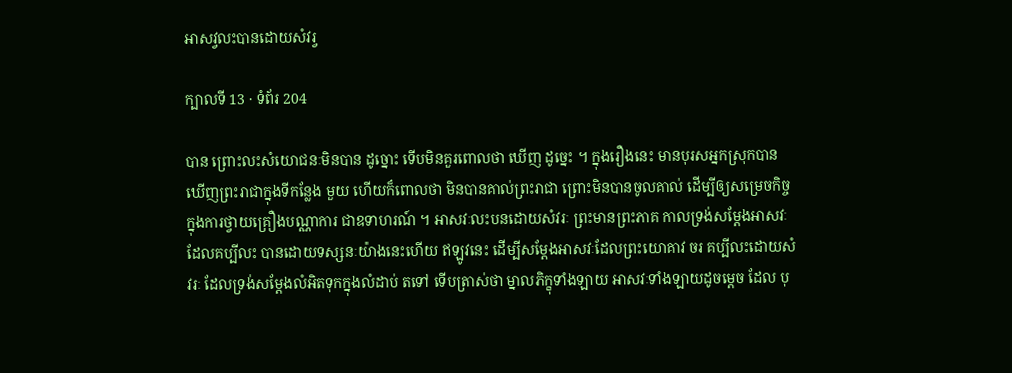អាសវ្វលះបានដោយសំវរ្វ

ក្បាលទី 13 · ទំព័រ 204

បាន ព្រោះលះសំយោជនៈមិនបាន ដូច្នោះ ទើបមិនគួរពោលថា ឃើញ ដូច្នេះ ។ ក្នុងរឿងនេះ មានបុរសអ្នកស្រុកបានឃើញព្រះរាជាក្នុងទីកន្លែង មួយ ហើយក៏ពោលថា មិនបានគាល់ព្រះរាជា ព្រោះមិនបានចូលគាល់ ដើម្បីឲ្យសម្រេចកិច្ចក្នុងការថ្វាយគ្រឿងបណ្ណាការ ជាឧទាហរណ៍ ។ អាសវៈលះបនដោយសំវរៈ ព្រះមានព្រះភាគ កាលទ្រង់សម្តែងអាសវៈ ដែលគប្បីលះ បានដោយទស្សនៈយ៉ាងនេះហើយ ឥឡូវនេះ ដើម្បីសម្តែងអាសវៈដែលព្រះយោគាវ ចរ គប្បីលះដោយសំវរៈ ដែលទ្រង់សម្តែងលំអិតទុកក្នុងលំដាប់ តទៅ ទើបត្រាស់ថា ម្នាលភិក្ខុទាំងឡាយ អាសវៈទាំងឡាយដូចម្តេច ដែល បុ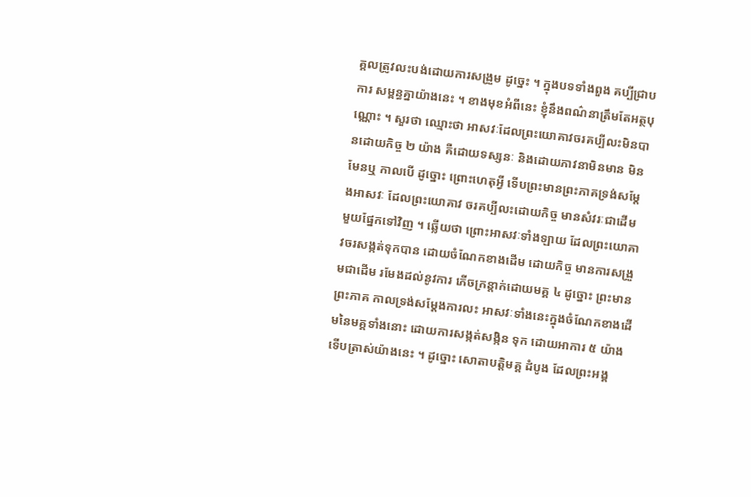គ្គលត្រូវលះបង់ដោយការសង្រួម ដូច្នេះ ។ ក្នុងបទទាំងពួង គប្បីជ្រាបការ សម្ពន្ធគ្នាយ៉ាងនេះ ។ ខាងមុខអំពីនេះ ខ្ញុំនឹងពណ៌នាត្រឹមតែអត្ថបុណ្ណោះ ។ សួរថា ឈ្មោះថា អាសវៈដែលព្រះយោគាវចរគប្បីលះមិនបានដោយកិច្ច ២ យ៉ាង គឺដោយទស្សនៈ និងដោយភាវនាមិនមាន មិនមែនឬ កាលបើ ដូច្នោះ ព្រោះហេតុអ្វី ទើបព្រះមានព្រះភាគទ្រង់សម្តែងអាសវៈ ដែលព្រះយោគាវ ចរគប្បីលះដោយកិច្ច មានសំវរៈជាដើម មួយផ្នែកទៅវិញ ។ ឆ្លើយថា ព្រោះអាសវៈទាំងឡាយ ដែលព្រះយោគាវចរសង្កត់ទុកបាន ដោយចំណែកខាងដើម ដោយកិច្ច មានការសង្រួមជាដើម រមែងដល់នូវការ ភើចក្រន្តាក់ដោយមគ្គ ៤ ដូច្នោះ ព្រះមានព្រះភាគ កាលទ្រង់សម្តែងការលះ អាសវៈទាំងនេះក្នុងចំណែកខាងដើមនៃមគ្គទាំងនោះ ដោយការសង្កត់សង្កិន ទុក ដោយអាការ ៥ យ៉ាង ទើបត្រាស់យ៉ាងនេះ ។ ដូច្នោះ សោតាបត្តិមគ្គ ដំបូង ដែលព្រះអង្គ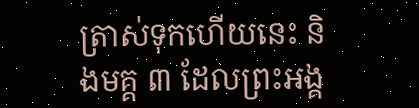ត្រាស់ទុកហើយនេះ និងមគ្គ ៣ ដែលព្រះអង្គ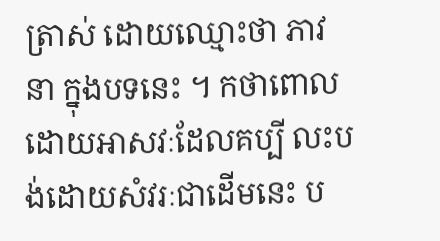ត្រាស់ ដោយឈ្មោះថា ភាវនា ក្នុងបទនេះ ។ កថាពោលដោយអាសវៈដែលគប្បី លះបង់ដោយសំវរៈជាដើមនេះ ប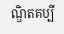ណ្ឌិតគប្បី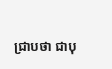ជ្រាបថា ជាបុ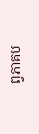ព្វភាគប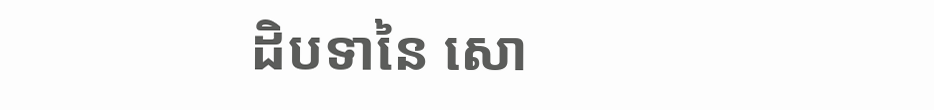ដិបទានៃ សោ